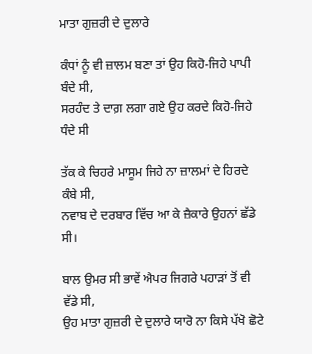ਮਾਤਾ ਗੁਜ਼ਰੀ ਦੇ ਦੁਲਾਰੇ

ਕੰਧਾਂ ਨੂੰ ਵੀ ਜ਼ਾਲਮ ਬਣਾ ਤਾਂ ਉਹ ਕਿਹੋ-ਜਿਹੇ ਪਾਪੀ ਬੰਦੇ ਸੀ,
ਸਰਹੰਦ ਤੇ ਦਾਗ਼ ਲਗਾ ਗਏ ਉਹ ਕਰਦੇ ਕਿਹੋ-ਜਿਹੇ ਧੰਦੇ ਸੀ

ਤੱਕ ਕੇ ਚਿਹਰੇ ਮਾਸੂਮ ਜਿਹੇ ਨਾ ਜ਼ਾਲਮਾਂ ਦੇ ਹਿਰਦੇ ਕੰਬੇ ਸੀ,
ਨਵਾਬ ਦੇ ਦਰਬਾਰ ਵਿੱਚ ਆ ਕੇ ਜ਼ੈਕਾਰੇ ਉਹਨਾਂ ਛੱਡੇ ਸੀ।

ਬਾਲ ਉਮਰ ਸੀ ਭਾਵੇਂ ਐਪਰ ਜਿਗਰੇ ਪਹਾੜਾਂ ਤੋਂ ਵੀ ਵੱਡੇ ਸੀ,
ਉਹ ਮਾਤਾ ਗੁਜ਼ਰੀ ਦੇ ਦੁਲਾਰੇ ਯਾਰੋ ਨਾ ਕਿਸੇ ਪੱਖੋ ਛੋਟੇ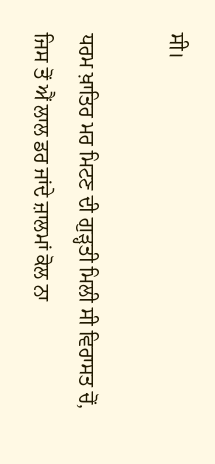ਸੀ।

ਧਰਮ ਖ਼ਾਤਿਰ ਮਰ ਮਿਟਣ ਦੀ ਗੁੜ੍ਹਤੀ ਮਿਲੀ ਸੀ ਵਿਰਾਸਤ ਚੋਂ,
ਜਿਸ ਤੋਂ ਐਂ ਲਾਲ ਡਰ ਜਾਂਦੇ ਜ਼ਾਲਮਾਂ ਕੋਲ ਨਾ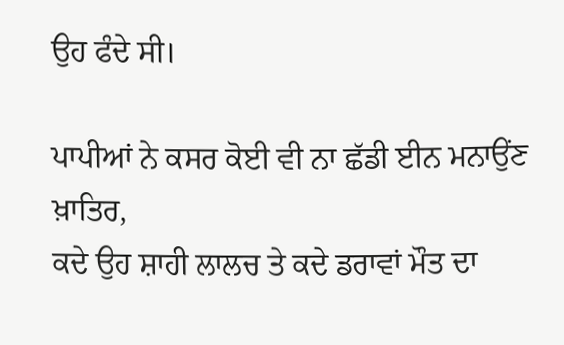ਉਹ ਫੰਦੇ ਸੀ।

ਪਾਪੀਆਂ ਨੇ ਕਸਰ ਕੋਈ ਵੀ ਨਾ ਛੱਡੀ ਈਨ ਮਨਾਉਂਣ ਖ਼ਾਤਿਰ,
ਕਦੇ ਉਹ ਸ਼ਾਹੀ ਲਾਲਚ ਤੇ ਕਦੇ ਡਰਾਵਾਂ ਮੌਤ ਦਾ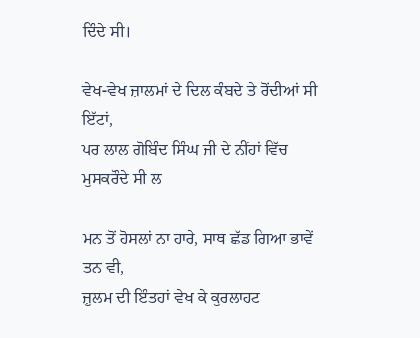ਦਿੰਦੇ ਸੀ।

ਵੇਖ-ਵੇਖ ਜ਼ਾਲਮਾਂ ਦੇ ਦਿਲ ਕੰਬਦੇ ਤੇ ਰੋਂਦੀਆਂ ਸੀ ਇੱਟਾਂ,
ਪਰ ਲਾਲ ਗੋਬਿੰਦ ਸਿੰਘ ਜੀ ਦੇ ਨੀਂਹਾਂ ਵਿੱਚ ਮੁਸਕਰੌਦੇ ਸੀ ਲ

ਮਨ ਤੋਂ ਹੋਸਲਾਂ ਨਾ ਹਾਰੇ, ਸਾਥ ਛੱਡ ਗਿਆ ਭਾਵੇਂ ਤਨ ਵੀ,
ਜ਼ੁਲਮ ਦੀ ਇੰਤਹਾਂ ਵੇਖ ਕੇ ਕੁਰਲਾਹਟ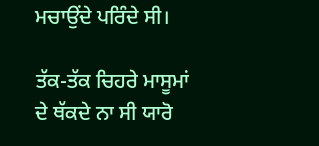ਮਚਾਉਂਦੇ ਪਰਿੰਦੇ ਸੀ।

ਤੱਕ-ਤੱਕ ਚਿਹਰੇ ਮਾਸੂਮਾਂ ਦੇ ਥੱਕਦੇ ਨਾ ਸੀ ਯਾਰੋ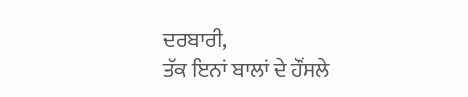ਦਰਬਾਰੀ,
ਤੱਕ ਇਨਾਂ ਬਾਲਾਂ ਦੇ ਹੌਂਸਲੇ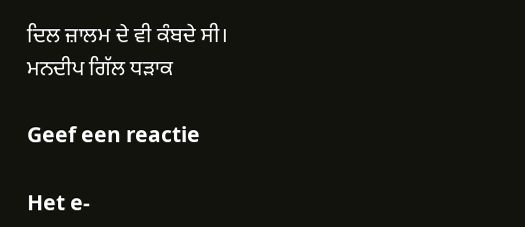ਦਿਲ ਜ਼ਾਲਮ ਦੇ ਵੀ ਕੰਬਦੇ ਸੀ।
ਮਨਦੀਪ ਗਿੱਲ ਧੜਾਕ

Geef een reactie

Het e-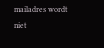mailadres wordt niet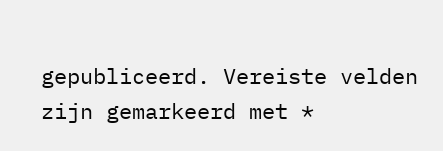gepubliceerd. Vereiste velden zijn gemarkeerd met *